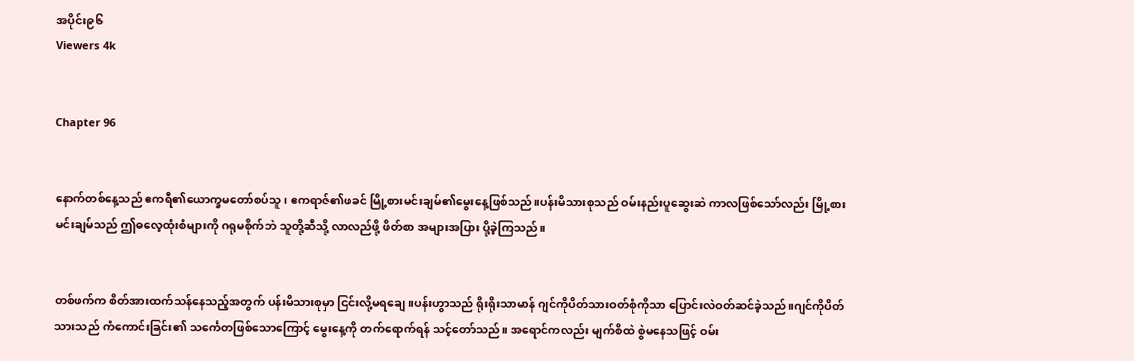အပိုင်း၉၆
Viewers 4k


Chapter 96


နောက်တစ်နေ့သည် ဧကရီ၏ယောက္ခမတော်စပ်သူ၊ ဧကရာဇ်၏ဖခင် မြို့စားမင်းချမ်၏မွေးနေ့ဖြစ်သည်။ပန်းမိသားစုသည် ဝမ်းနည်းပူဆွေးဆဲ ကာလဖြစ်သော်လည်း မြို့စားမင်းချမ်သည် ဤဓလေ့ထုံးစံများကို ဂရုမစိုက်ဘဲ သူတို့ဆီသို့ လာလည်ဖို့ ဖိတ်စာ အများအပြား ပို့ခဲ့ကြသည်။


တစ်ဖက်က စိတ်အားထက်သန်နေသည့်အတွက် ပန်းမိသားစုမှာ ငြင်းလို့မရချေ။ပန်းဟွာသည် ရိုးရိုးသာမာန် ဂျင်ကိုပိတ်သားဝတ်စုံကိုသာ ပြောင်းလဲဝတ်ဆင်ခဲ့သည်။ဂျင်ကိုပိတ်သားသည် ကံကောင်းခြင်း၏ သင်္ကေတဖြစ်သောကြောင့် မွေးနေ့ကို တက်ရောက်ရန် သင့်တော်သည်။ အရောင်ကလည်း မျက်စိထဲ စွဲမနေသဖြင့် ဝမ်း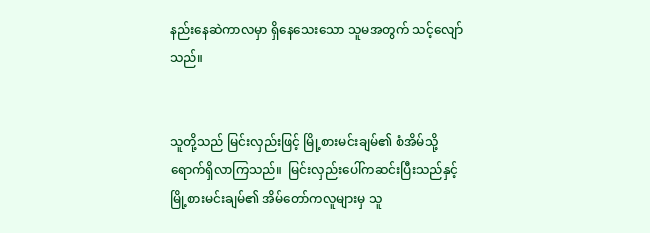နည်းနေဆဲကာလမှာ ရှိနေသေးသော သူမအတွက် သင့်လျော်သည်။


သူတို့သည် မြင်းလှည်းဖြင့် မြို့စားမင်းချမ်၏ စံအိမ်သို့ ရောက်ရှိလာကြသည်။  မြင်းလှည်းပေါ်ကဆင်းပြီးသည်နှင့် မြို့စားမင်းချမ်၏ အိမ်တော်ကလူများမှ သူ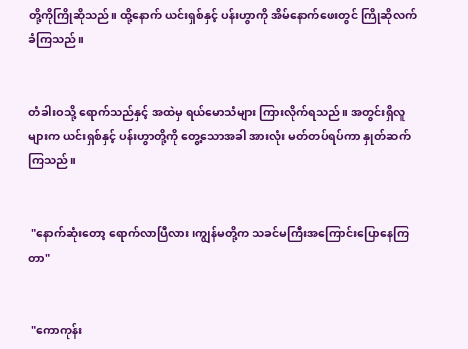တို့ကိုကြိုဆိုသည်။ ထို့နောက် ယင်းရှစ်နှင့် ပန်းဟွာကို အိမ်နောက်ဖေးတွင် ကြိုဆိုလက်ခံကြသည်။


တံခါးဝသို့ ရောက်သည်နှင့် အထဲမှ ရယ်မောသံများ ကြားလိုက်ရသည်။ အတွင်းရှိလူများက ယင်းရှစ်နှင့် ပန်းဟွာတို့ကို တွေ့သောအခါ အားလုံး မတ်တပ်ရပ်ကာ နှုတ်ဆက်ကြသည်။


 "နောက်ဆုံးတော့ ရောက်လာပြီလား၊ကျွန်မတို့က သခင်မကြီးအကြောင်းပြောနေကြတာ"


 "ကောကုန်း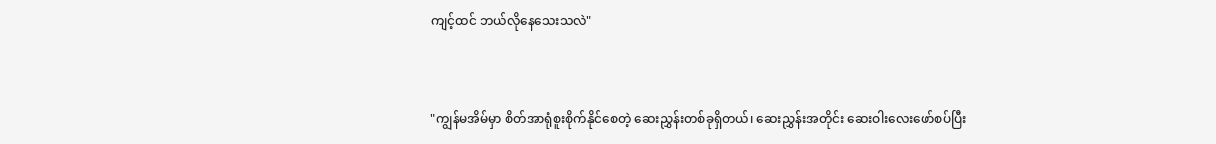ကျင့်ထင် ဘယ်လိုနေသေးသလဲ"


"ကျွန်မအိမ်မှာ စိတ်အာရုံစူးစိုက်နိုင်စေတဲ့ ဆေးညွှန်းတစ်ခုရှိတယ်၊ ဆေးညွှန်းအတိုင်း ဆေးဝါးလေးဖော်စပ်ပြီး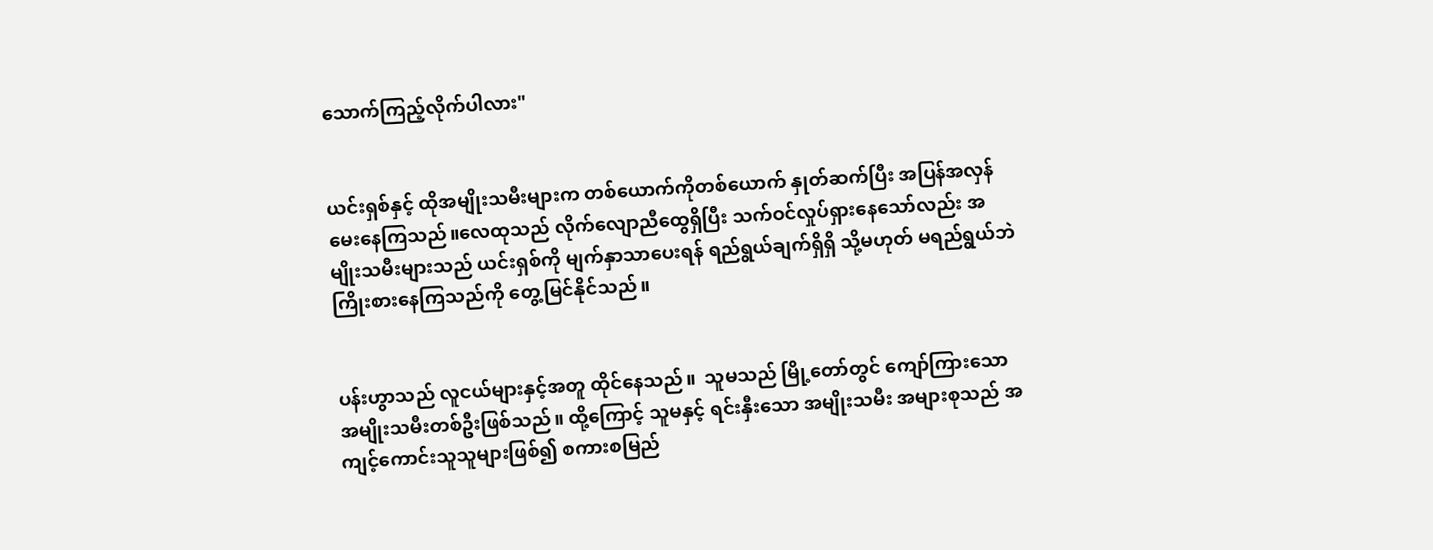သောက်ကြည့်လိုက်ပါလား"


ယင်းရှစ်နှင့် ထိုအမျိုးသမီးများက တစ်ယောက်ကိုတစ်ယောက် နှုတ်ဆက်ပြီး အပြန်အလှန် မေးနေကြသည်။လေထုသည် လိုက်လျောညီထွေရှိပြီး သက်ဝင်လှုပ်ရှားနေသော်လည်း အမျိုးသမီးများသည် ယင်းရှစ်ကို မျက်နှာသာပေးရန် ရည်ရွယ်ချက်ရှိရှိ သို့မဟုတ် မရည်ရွယ်ဘဲ ကြိုးစားနေကြသည်ကို တွေ့မြင်နိုင်သည်။


ပန်းဟွာသည် လူငယ်များနှင့်အတူ ထိုင်နေသည်။  သူမသည် မြို့တော်တွင် ကျော်ကြားသော အမျိုးသမီးတစ်ဦးဖြစ်သည်။ ထို့ကြောင့် သူမနှင့် ရင်းနှီးသော အမျိုးသမီး အများစုသည် အကျင့်ကောင်းသူသူများဖြစ်၍ စကားစမြည်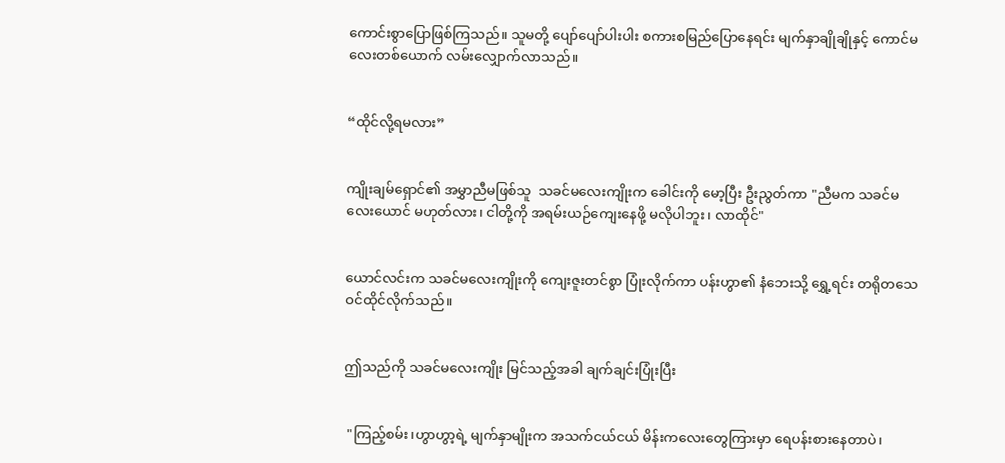ကောင်းစွာပြောဖြစ်ကြသည်။ သူမတို့ ပျော်ပျော်ပါးပါး စကားစမြည်ပြောနေရင်း မျက်နှာချိုချိုနှင့် ကောင်မလေးတစ်ယောက် လမ်းလျှောက်လာသည်။


“ထိုင်လို့ရမလား”


ကျိုးချမ်ရှောင်၏ အမွှာညီမဖြစ်သူ  သခင်မလေးကျိုးက ခေါင်းကို မော့ပြီး ဦးညွတ်ကာ "ညီမက သခင်မလေးယောင် မဟုတ်လား၊ ငါတို့ကို အရမ်းယဉ်ကျေးနေဖို့ မလိုပါဘူး၊ လာထိုင်"


ယောင်လင်းက သခင်မလေးကျိုးကို ကျေးဇူးတင်စွာ ပြုံးလိုက်ကာ ပန်းဟွာ၏ နံဘေးသို့ ရွှေ့ရင်း တရိုတသေဝင်ထိုင်လိုက်သည်။


ဤသည်ကို သခင်မလေးကျိုး မြင်သည့်အခါ ချက်ချင်းပြုံးပြီး


 "ကြည့်စမ်း၊ဟွာဟွာ့ရဲ့ မျက်နှာမျိုးက အသက်ငယ်ငယ် မိန်းကလေးတွေကြားမှာ ရေပန်းစားနေတာပဲ၊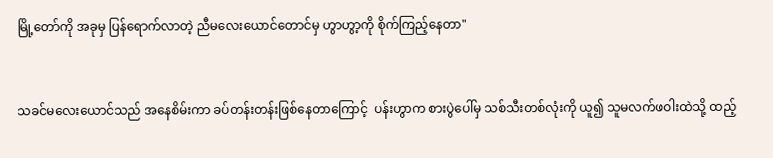မြို့တော်ကို အခုမှ ပြန်ရောက်လာတဲ့ ညီမလေးယောင်တောင်မှ ဟွာဟွာ့ကို စိုက်ကြည့်နေတာ"


သခင်မလေးယောင်သည် အနေစိမ်းကာ ခပ်တန်းတန်းဖြစ်နေတာကြောင့်  ပန်းဟွာက စားပွဲပေါ်မှ သစ်သီးတစ်လုံးကို ယူ၍ သူမလက်ဖဝါးထဲသို့ ထည့်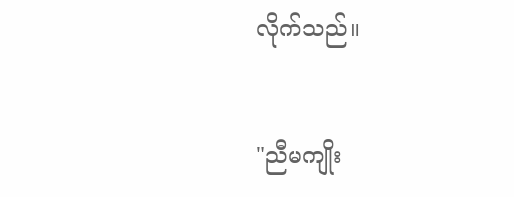လိုက်သည်။


"ညီမကျိုး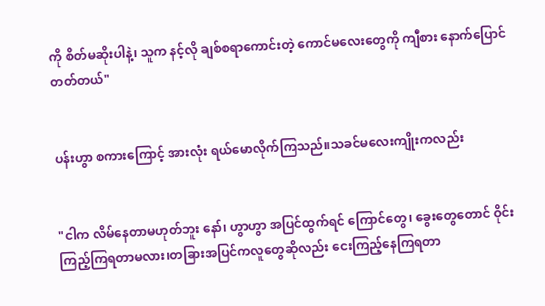ကို စိတ်မဆိုးပါနဲ့၊ သူက နင့်လို ချစ်စရာကောင်းတဲ့ ကောင်မလေးတွေကို ကျီစား နောက်ပြောင်တတ်တယ်"


ပန်းဟွာ စကားကြောင့် အားလုံး ရယ်မောလိုက်ကြသည်။သခင်မလေးကျိုးကလည်း


"ငါက လိမ်နေတာမဟုတ်ဘူး နော်၊ ဟွာဟွာ အပြင်ထွက်ရင် ကြောင်တွေ၊ ခွေးတွေတောင် ဝိုင်းကြည့်ကြရတာမလား၊တခြားအပြင်ကလူတွေဆိုလည်း ငေးကြည့်နေကြရတာ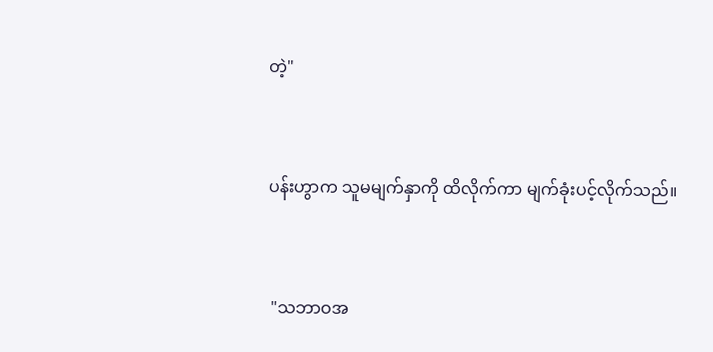တဲ့"


ပန်းဟွာက သူမမျက်နှာကို ထိလိုက်ကာ မျက်ခုံးပင့်လိုက်သည်။


 "သဘာဝအ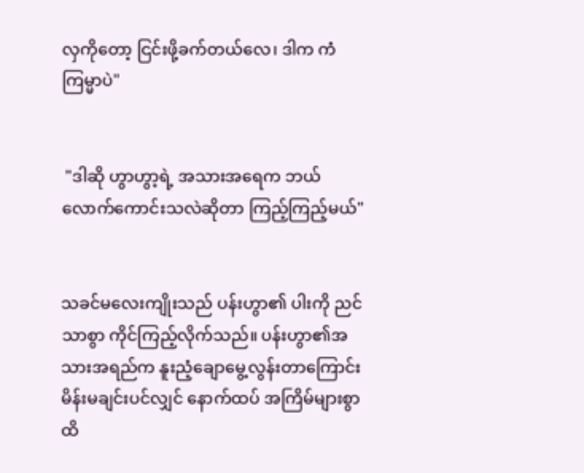လှကိုတော့ ငြင်းဖို့ခက်တယ်လေ၊ ဒါက ကံကြမ္မာပဲ"


 "ဒါဆို ဟွာဟွာ့ရဲ့ အသားအရေက ဘယ်လောက်ကောင်းသလဲဆိုတာ ကြည့်ကြည့်မယ်"


သခင်မလေးကျိုးသည် ပန်းဟွာ၏ ပါးကို ညင်သာစွာ ကိုင်ကြည့်လိုက်သည်။ ပန်းဟွာ၏အသားအရည်က နူးညံ့ချောမွေ့လွန်းတာကြောင်း မိန်းမချင်းပင်လျှင် နောက်ထပ် အကြိမ်များစွာ ထိ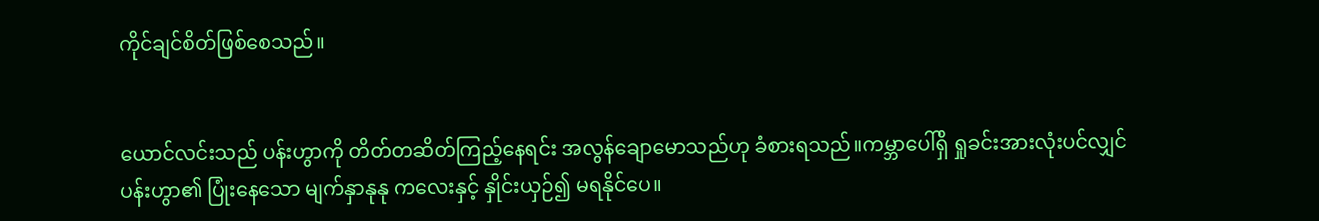ကိုင်ချင်စိတ်ဖြစ်စေသည်။


ယောင်လင်းသည် ပန်းဟွာကို တိတ်တဆိတ်ကြည့်နေရင်း အလွန်ချောမောသည်ဟု ခံစားရသည်။ကမ္ဘာပေါ်ရှိ ရှုခင်းအားလုံးပင်လျှင် ပန်းဟွာ၏ ပြုံးနေသော မျက်နှာနုနု ကလေးနှင့် နှိုင်းယှဉ်၍ မရနိုင်ပေ။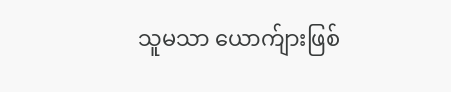သူမသာ ယောက်ျားဖြစ်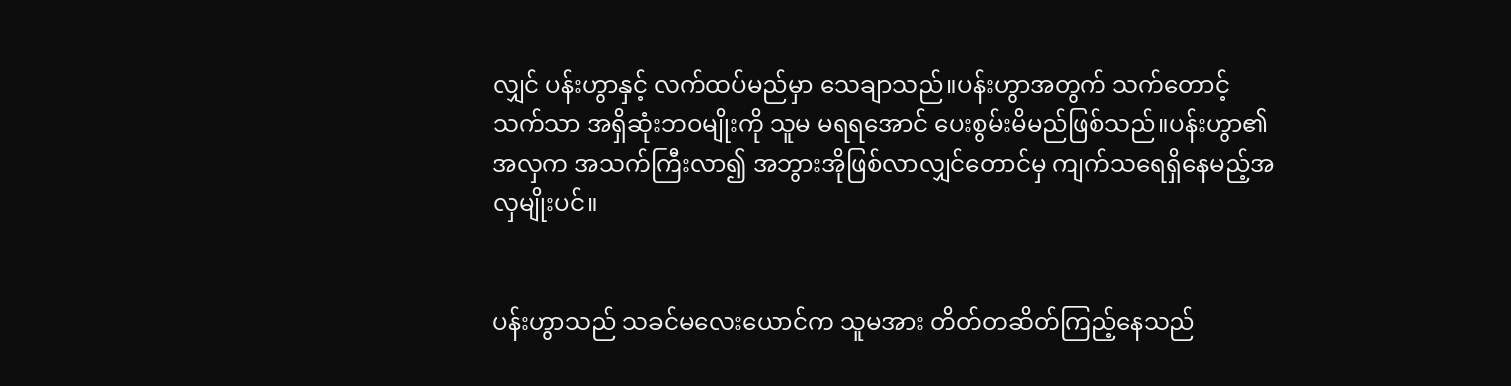လျှင် ပန်းဟွာနှင့် လက်ထပ်မည်မှာ သေချာသည်။ပန်းဟွာအတွက် သက်တောင့်သက်သာ အရှိဆုံးဘဝမျိုးကို သူမ မရရ‌အောင် ပေးစွမ်းမိမည်ဖြစ်သည်။ပန်းဟွာ၏အလှက အသက်ကြီးလာ၍ အဘွားအိုဖြစ်လာလျှင်တောင်မှ ကျက်သရေရှိနေမည့်အလှမျိုးပင်။


ပန်းဟွာသည် သခင်မလေးယောင်က သူမအား တိတ်တဆိတ်ကြည့်နေသည်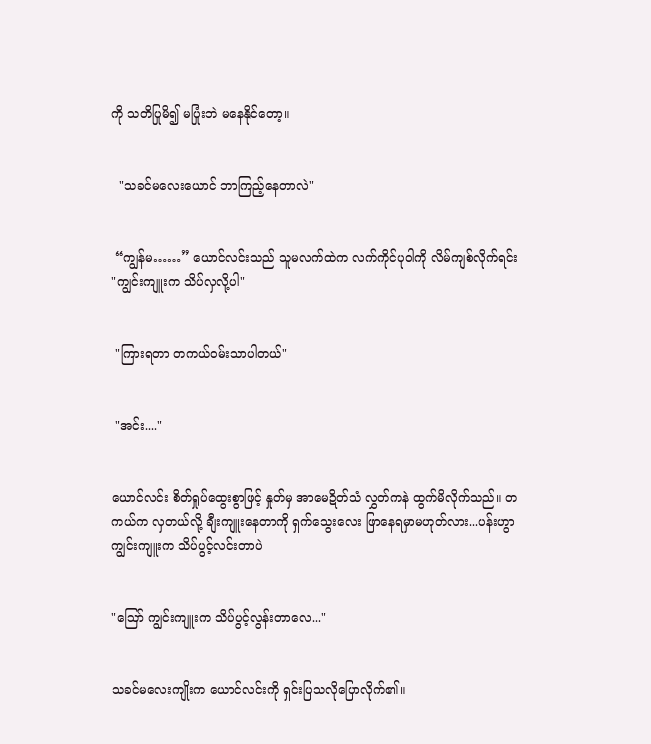ကို သတိပြုမိ၍ မပြုံးဘဲ မနေနိုင်တော့။


  "သခင်မလေးယောင် ဘာကြည့်နေတာလဲ"


 “ကျွန်မ……” ယောင်လင်းသည် သူမလက်ထဲက လက်ကိုင်ပုဝါကို လိမ်ကျစ်လိုက်ရင်း  "ကျွင်းကျူးက သိပ်လှလို့ပါ"


 "ကြားရတာ တကယ်ဝမ်းသာပါတယ်"


 "အင်း...."


ယောင်လင်း စိတ်ရှုပ်ထွေးစွာဖြင့် နှုတ်မှ အာမေဍိတ်သံ လွှတ်ကနဲ ထွက်မိလိုက်သည်။ တကယ်က လှတယ်လို့ ချီးကျူးနေတာကို ရှက်သွေးလေး ဖြာနေရမှာမဟုတ်လား...ပန်းဟွာကျွင်းကျူးက သိပ်ပွင့်လင်းတာပဲ


"ဪ ကျွင်းကျူးက သိပ်ပွင့်လွန်းတာလေ..."


သခင်မလေးကျိုးက ယောင်လင်းကို ရှင်းပြသလိုပြောလိုက်၏။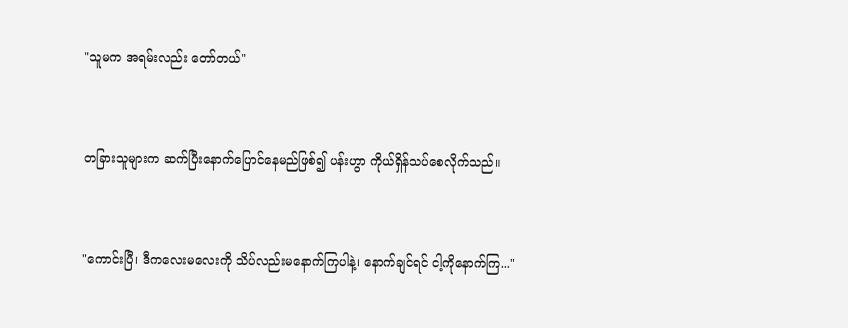"သူမက အရမ်းလည်း တော်တယ်"


တခြားသူများက ဆက်ပြီးနောက်ပြောင်နေမည်ဖြစ်၍ ပန်းဟွာ ကိုယ်ရှိန်သပ်စေလိုက်သည်။


"ကောင်းပြီ၊ ဒီကလေးမလေးကို သိပ်လည်းမနောက်ကြပါနဲ့၊ နောက်ချင်ရင် ငါ့ကိုနောက်ကြ..."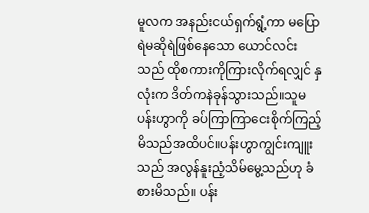မူလက အနည်းငယ်ရှက်ရွံ့ကာ မပြောရဲမဆိုရဲဖြစ်နေသော ယောင်လင်းသည် ထိုစကားကိုကြားလိုက်ရလျှင် နှလုံးက ဒိတ်ကနဲခုန်သွားသည်။သူမ ပန်းဟွာကို ခပ်ကြာကြာငေးစိုက်ကြည့်မိသည်အထိပင်။ပန်းဟွာကျွင်းကျူးသည် အလွန်နူးညံ့သိမ်မွေ့သည်ဟု ခံစားမိသည်။ ပန်း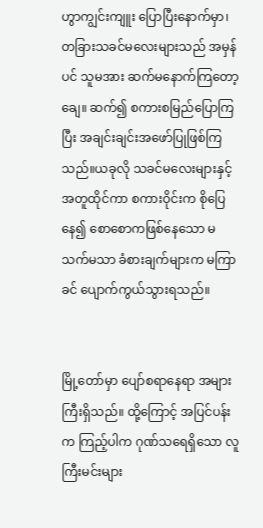ဟွာကျွင်းကျူး ပြောပြီးနောက်မှာ၊ တခြားသခင်မလေးများသည် အမှန်ပင် သူမအား ဆက်မနောက်ကြတော့ချေ။ ဆက်၍ စကားစမြည်ပြောကြပြီး အချင်းချင်းအဖော်ပြုဖြစ်ကြသည်။ယခုလို သခင်မလေးများနှင့် အတူထိုင်ကာ စကားဝိုင်းက စိုပြေနေ၍ စောစောကဖြစ်နေသော မသက်မသာ ခံစားချက်များက မကြာခင် ပျောက်ကွယ်သွားရသည်။


မြို့တော်မှာ ပျော်စရာနေရာ အများကြီးရှိသည်။ ထို့ကြောင့် အပြင်ပန်းက ကြည့်ပါက ဂုဏ်သရေရှိသော လူကြီးမင်းများ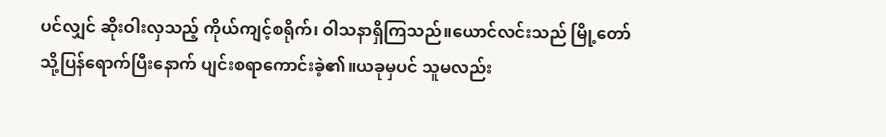ပင်လျှင် ဆိုးဝါးလှသည့် ကိုယ်ကျင့်စရိုက်၊ ဝါသနာရှိကြသည်။ယောင်လင်းသည် မြို့တော်သို့ပြန်ရောက်ပြီးနောက် ပျင်းစရာကောင်းခဲ့၏။ယခုမှပင် သူမလည်း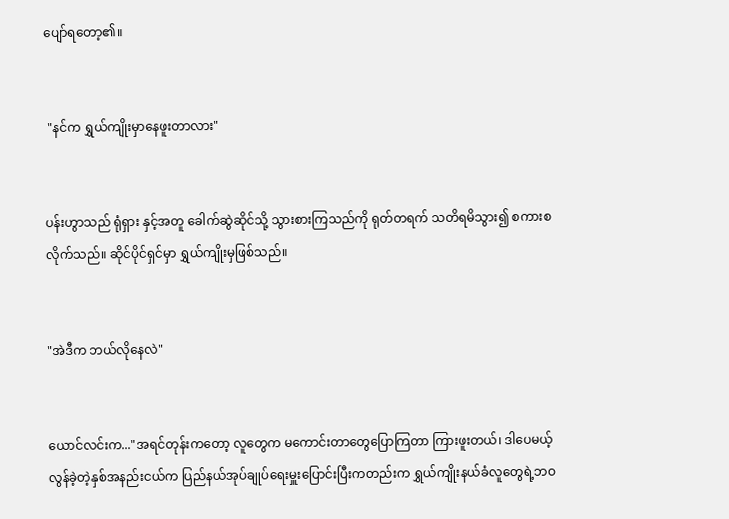ပျော်ရတော့၏။


 "နင်က ရွှယ်ကျိုးမှာနေဖူးတာလား"


ပန်းဟွာသည် ရုံရှား နှင့်အတူ ခေါက်ဆွဲဆိုင်သို့ သွားစားကြသည်ကို ရုတ်တရက် သတိရမိသွား၍ စကားစလိုက်သည်။ ဆိုင်ပိုင်ရှင်မှာ ရွှယ်ကျိုးမှဖြစ်သည်။


"အဲဒီက ဘယ်လိုနေလဲ"


ယောင်လင်းက..."အရင်တုန်းကတော့ လူတွေက မကောင်းတာတွေပြောကြတာ ကြားဖူးတယ်၊ ဒါပေမယ့် လွန်ခဲ့တဲ့နှစ်အနည်းငယ်က ပြည်နယ်အုပ်ချုပ်ရေးမှူးပြောင်းပြီးကတည်းက ရွှယ်ကျိုးနယ်ခံလူတွေရဲ့ဘဝ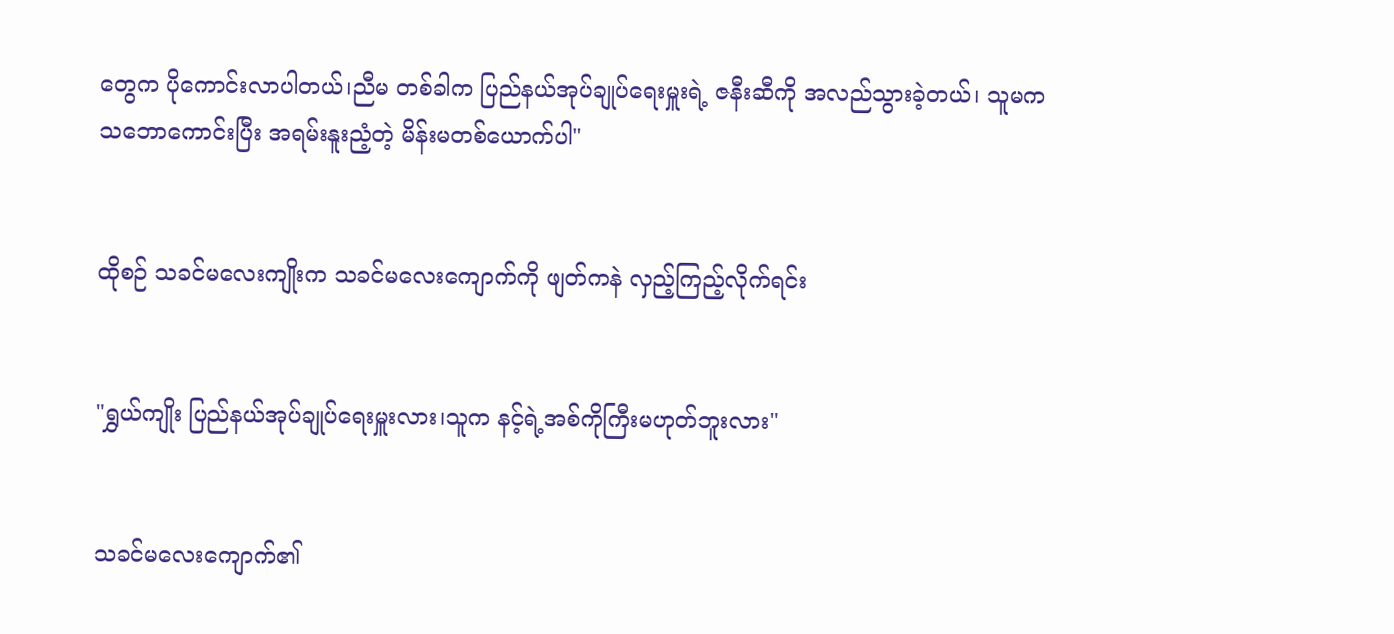တွေက ပိုကောင်းလာပါတယ်၊ညီမ တစ်ခါက ပြည်နယ်အုပ်ချုပ်ရေးမှူးရဲ့ ဇနီးဆီကို အလည်သွားခဲ့တယ်၊ သူမက သဘောကောင်းပြီး အရမ်းနူးညံ့တဲ့ မိန်းမတစ်ယောက်ပါ"


ထိုစဉ် သခင်မလေးကျိုးက သခင်မလေးကျောက်ကို ဖျတ်ကနဲ လှည့်ကြည့်လိုက်ရင်း


"ရွှယ်ကျိုး ပြည်နယ်အုပ်ချုပ်ရေးမှူးလား၊သူက နင့်ရဲ့အစ်ကိုကြီးမဟုတ်ဘူးလား"


သခင်မလေးကျောက်၏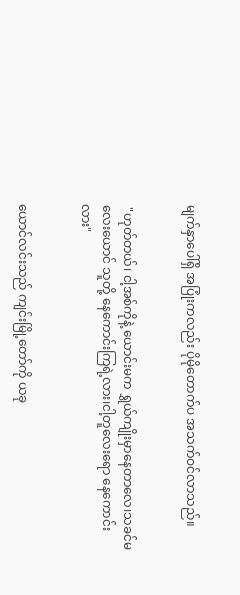မျက်နှာပေါ်ရှိ အပြုံးကလည်း ပိုမိုတောက်ပ အသက်ဝင်လာသည်။


 "ဟုတ်တယ်၊ ငါ့အစ်ကိုနဲ့ ယောင်းမက ရွှယ်ကျိုးမှာနေတာလေ၊သခင်မလေးယောင် သူတို့ နေကောင်းကြရဲ့လား၊ငါ့တူလေးရော နေကောင်းလား"


ယောင်လင်းသည် ကျင်းမြို့တော်ကို ယခု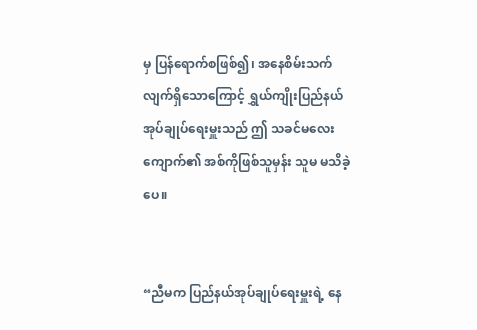မှ ပြန်ရောက်စဖြစ်၍၊ အနေစိမ်းသက်လျက်ရှိသောကြောင့် ရွှယ်ကျိုးပြည်နယ်အုပ်ချုပ်ရေးမှူးသည် ဤ သခင်မလေးကျောက်၏ အစ်ကိုဖြစ်သူမှန်း သူမ မသိခဲ့ပေ။


“ညီမက ပြည်နယ်အုပ်ချုပ်ရေးမှူးရဲ့ နေ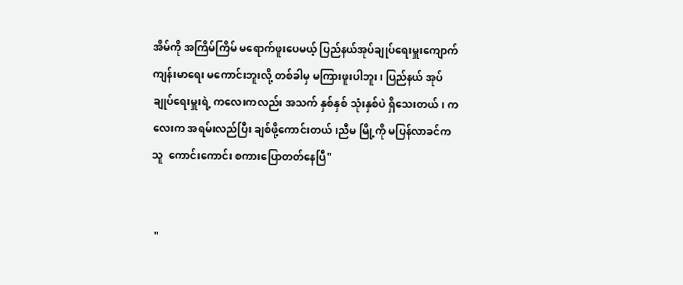အိမ်ကို အကြိမ်ကြိမ် မရောက်ဖူးပေမယ့် ပြည်နယ်အုပ်ချုပ်ရေးမှူးကျောက် ကျန်းမာရေး မကောင်းဘူးလို့ တစ်ခါမှ မကြားဖူးပါဘူး၊ ပြည်နယ် အုပ်ချုပ်ရေးမှူးရဲ့ ကလေးကလည်း အသက် နှစ်နှစ် သုံးနှစ်ပဲ ရှိသေးတယ်၊ ကလေးက အရမ်းလည်ပြီး ချစ်ဖို့ကောင်းတယ်၊ညီမ မြို့ကို မပြန်လာခင်က သူ  ကောင်းကောင်း စကားပြောတတ်နေပြီ"


 "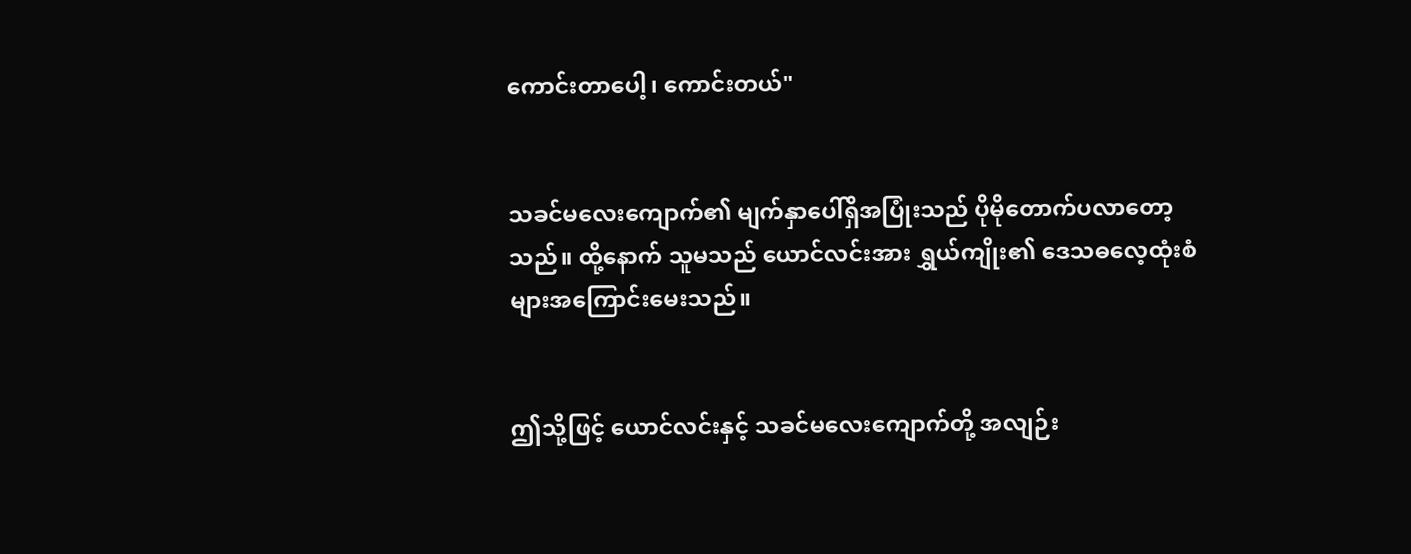ကောင်းတာပေါ့၊ ကောင်းတယ်"


သခင်မလေးကျောက်၏ မျက်နှာပေါ်ရှိအပြုံးသည် ပိုမိုတောက်ပလာတော့သည်။ ထို့နောက် သူမသည် ယောင်လင်းအား ရွှယ်ကျိုး၏ ဒေသဓလေ့ထုံးစံများအကြောင်းမေးသည်။


ဤသို့ဖြင့် ယောင်လင်းနှင့် သခင်မလေးကျောက်တို့ အလျဉ်း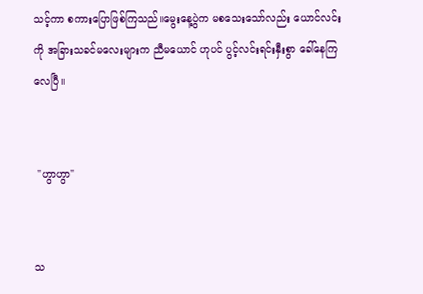သင့်ကာ စကားပြောဖြစ်ကြသည်။မွေးနေ့ပွဲက မစသေးသော်လည်း ယောင်လင်းကို အခြားသခင်မလေးများက ညီမယောင် ဟုပင် ပွင့်လင်းရင်းနှီးစွာ ခေါ်နေကြလေပြီ။


 "ဟွာဟွာ"


သ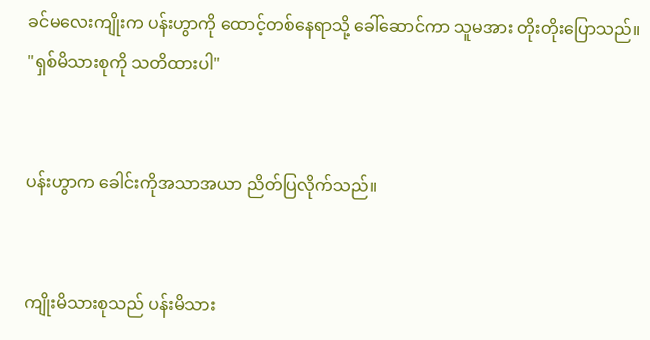ခင်မလေးကျိုးက ပန်းဟွာကို ထောင့်တစ်နေရာသို့ ခေါ်ဆောင်ကာ သူမအား တိုးတိုးပြောသည်။  "ရှစ်မိသားစုကို သတိထားပါ"


ပန်းဟွာက ခေါင်းကိုအသာအယာ ညိတ်ပြလိုက်သည်။


ကျိုးမိသားစုသည် ပန်းမိသား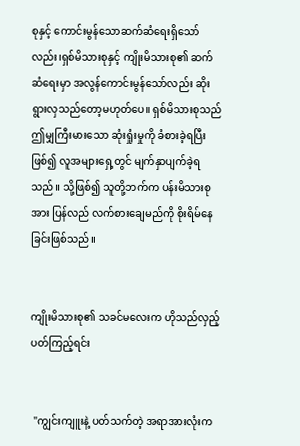စုနှင့် ကောင်းမွန်သောဆက်ဆံရေးရှိသော်လည်း၊ရှစ်မိသားစုနှင့် ကျိုးမိသားစု၏ ဆက်ဆံရေးမှာ အလွန်ကောင်းမွန်သော်လည်း ဆိုးရွားလှသည်တော့မဟုတ်ပေ။ ရှစ်မိသားစုသည် ဤမျှကြီးမားသော ဆုံးရှုံးမှုကို ခံစားခဲ့ရပြီးဖြစ်၍ လူအများရှေ့တွင် မျက်နှာပျက်ခဲ့ရသည်။ သို့ဖြစ်၍ သူတို့ဘက်က ပန်းမိသားစုအား ပြန်လည် လက်စားချေမည်ကို စိုးရိမ်နေခြင်းဖြစ်သည်။


ကျိုးမိသားစု၏ သခင်မလေးက ဟိုသည်လှည့်ပတ်ကြည့်ရင်း


 "ကျွင်းကျူးနဲ့ ပတ်သက်တဲ့ အရာအားလုံးက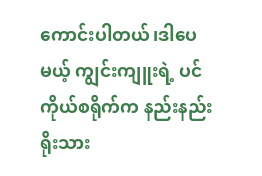ကောင်းပါတယ်၊ဒါပေမယ့် ကျွင်းကျူးရဲ့ ပင်ကိုယ်စရိုက်က နည်းနည်းရိုးသား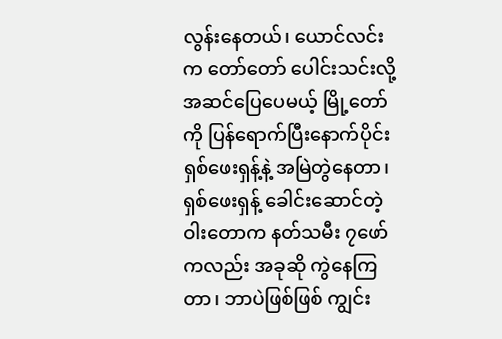လွန်းနေတယ်၊ ယောင်လင်းက တော်တော် ပေါင်းသင်းလို့ အဆင်ပြေပေမယ့် မြို့တော်ကို ပြန်ရောက်ပြီးနောက်ပိုင်း ရှစ်ဖေးရှန့်နဲ့ အမြဲတွဲနေတာ၊ရှစ်‌ဖေးရှန့် ခေါင်းဆောင်တဲ့ ဝါးတောက နတ်သမီး ၇ဖော်ကလည်း အခုဆို ကွဲနေကြတာ၊ ဘာပဲဖြစ်ဖြစ် ကျွင်း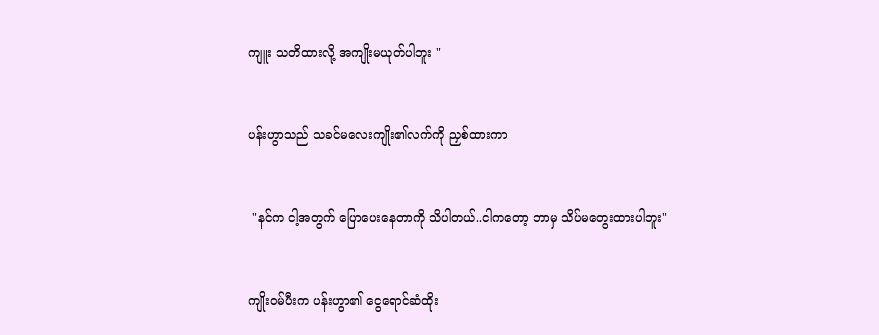ကျူး သတိထားလို့ အကျိုးမယုတ်ပါဘူး "


ပန်းဟွာသည် သခင်မလေးကျိုး၏လက်ကို ညှစ်ထားကာ


 "နင်က ငါ့အတွက် ပြောပေးနေတာကို သိပါတယ်..ငါကတော့ ဘာမှ သိပ်မတွေးထားပါဘူး"


ကျိုးဝမ်ပီးက ပန်းဟွာ၏ ငွေရောင်ဆံထိုး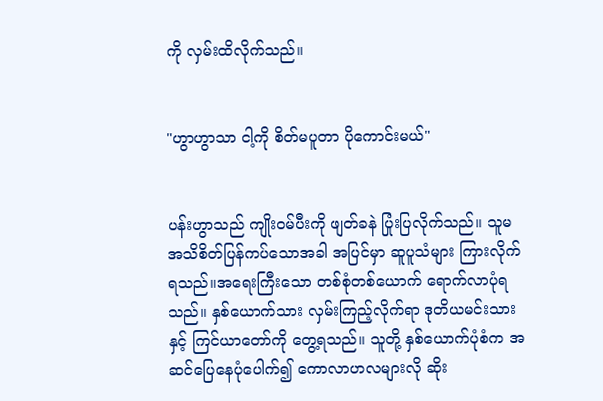ကို လှမ်းထိလိုက်သည်။


"ဟွာဟွာသာ ငါ့ကို စိတ်မပူတာ ပိုကောင်းမယ်"


ပန်းဟွာသည် ကျိုးဝမ်ပီးကို ဖျတ်ခနဲ ပြုံးပြလိုက်သည်။ သူမ အသိစိတ်ပြန်ကပ်သောအခါ အပြင်မှာ ဆူပူသံများ ကြားလိုက်ရသည်။အရေးကြီးသော တစ်စုံတစ်ယောက် ရောက်လာပုံရသည်။ နှစ်ယောက်သား လှမ်းကြည့်လိုက်ရာ ဒုတိယမင်းသားနှင့် ကြင်ယာတော်ကို တွေ့ရသည်။ သူတို့ နှစ်ယောက်ပုံစံက အဆင်ပြေနေပုံပေါက်၍ ကောလာဟလများလို ဆိုး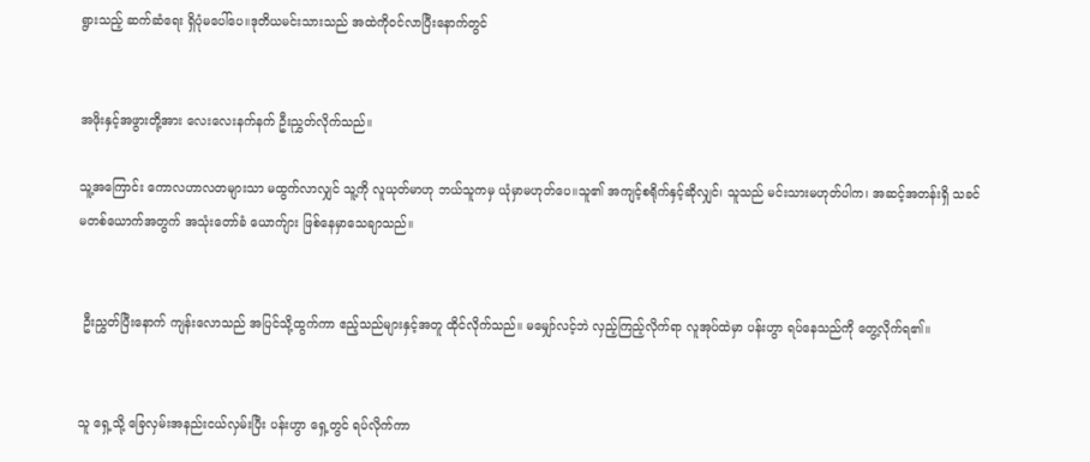ရွားသည့် ဆက်ဆံရေး ရှိပုံမပေါ်ပေ။ဒုတိယမင်းသားသည် အထဲကိုဝင်လာပြီးနောက်တွင်


အဖိုးနှင့်အဖွားတို့အား လေးလေးနက်နက် ဦးညွှတ်လိုက်သည်။

သူ့အကြောင်း ကောလဟာလတများသာ မထွက်လာလျှင် သူ့ကို လူယုတ်မာဟု ဘယ်သူကမှ ယုံမှာမဟုတ်ပေ။သူ၏ အကျင့်စရိုက်နှင့်ဆိုလျှင်၊ သူသည် မင်းသားမဟုတ်ပါက၊ အဆင့်အတန်းရှိ သခင်မတစ်ယောက်အတွက် အသုံးတော်ခံ ယောက်ျား ဖြစ်နေမှာသေချာသည်။


 ဦးညွှတ်ပြီးနောက် ကျန်းလောသည် အပြင်သို့ထွက်ကာ ဧည့်သည်များနှင့်အတူ ထိုင်လိုက်သည်။ မမျှော်လင့်ဘဲ လှည့်ကြည့်လိုက်ရာ လူအုပ်ထဲမှာ ပန်းဟွာ ရပ်နေသည်ကို တွေ့လိုက်ရ၏။


သူ ရှေ့သို့ ခြေလှမ်းအနည်းငယ်လှမ်းပြီး ပန်းဟွာ ရှေ့တွင် ရပ်လိုက်ကာ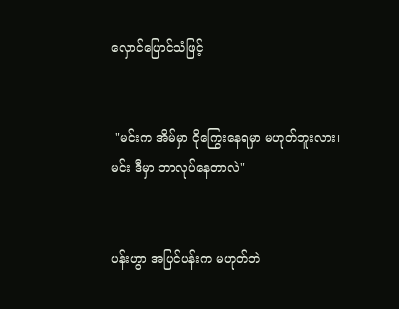လှောင်ပြောင်သံဖြင့်


 "မင်းက အိမ်မှာ ငိုကြွေးနေရမှာ မဟုတ်ဘူးလား၊ မင်း ဒီမှာ ဘာလုပ်နေတာလဲ"


ပန်းဟွာ အပြင်ပန်းက မဟုတ်ဘဲ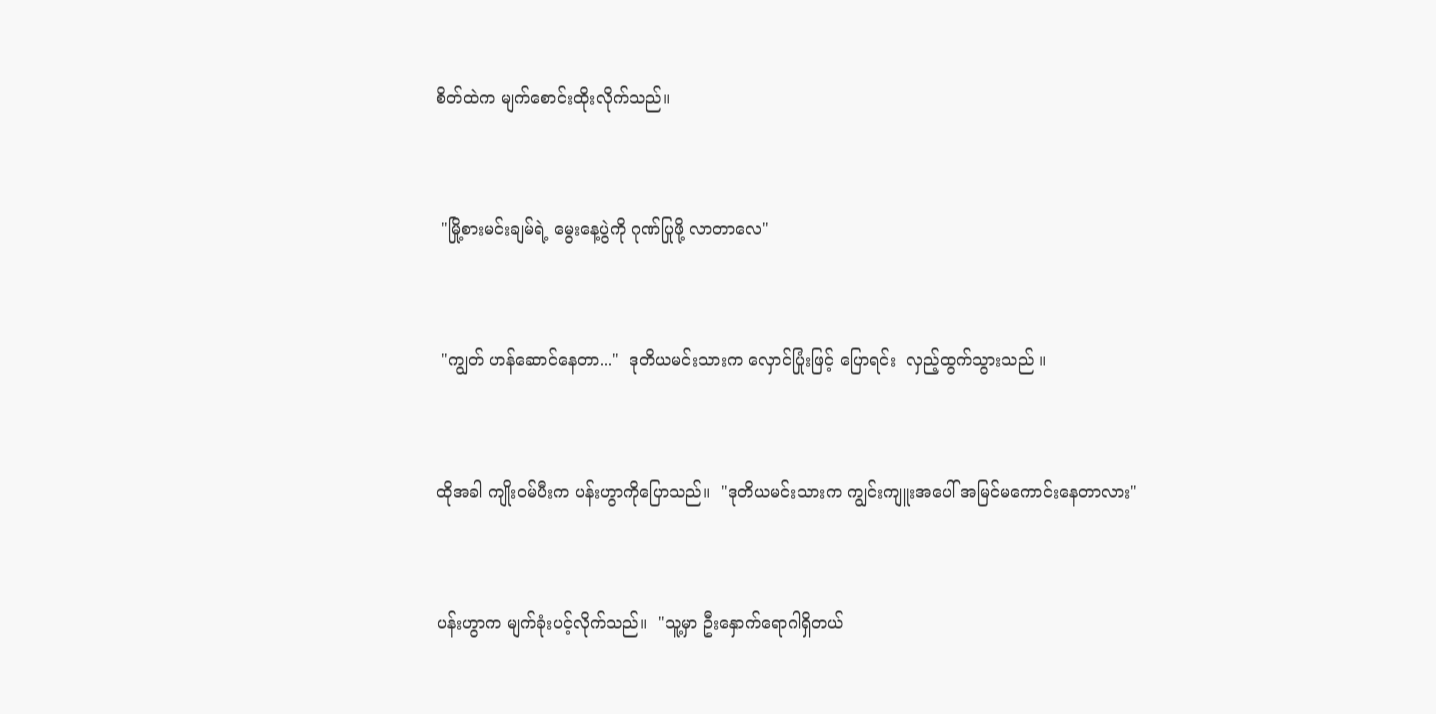စိတ်ထဲက မျက်စောင်းထိုးလိုက်သည်။


 "မြို့စားမင်းချမ်ရဲ့ မွေးနေ့ပွဲကို ဂုဏ်ပြုဖို့ လာတာလေ"


 "ကျွတ် ဟန်ဆောင်နေတာ..."  ဒုတိယမင်းသားက လှောင်ပြုံးဖြင့် ပြောရင်း  လှည့်ထွက်သွားသည် ။


ထိုအခါ ကျိုးဝမ်ပီးက ပန်းဟွာကိုပြောသည်။  "ဒုတိယမင်းသားက ကျွင်းကျူးအပေါ် အမြင်မကောင်းနေတာလား"


ပန်းဟွာက မျက်ခုံးပင့်လိုက်သည်။  "သူ့မှာ ဦးနှောက်ရောဂါရှိတယ်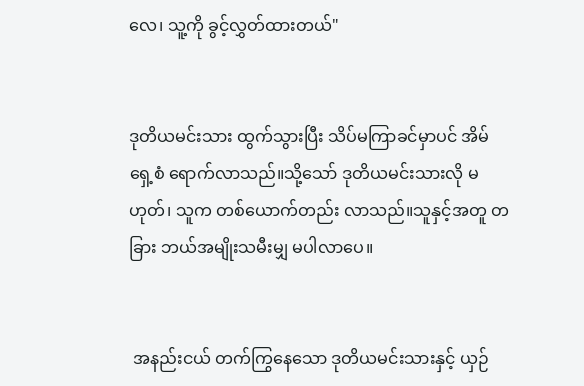လေ၊ သူ့ကို ခွင့်လွှတ်ထားတယ်"


ဒုတိယမင်းသား ထွက်သွားပြီး သိပ်မကြာခင်မှာပင် အိမ်ရှေ့စံ ရောက်လာသည်။သို့သော် ဒုတိယမင်းသားလို မဟုတ်၊ သူက တစ်ယောက်တည်း လာသည်။သူနှင့်အတူ တခြား ဘယ်အမျိုးသမီးမျှ မပါလာပေ။


 အနည်းငယ် တက်ကြွနေသော ဒုတိယမင်းသားနှင့် ယှဉ်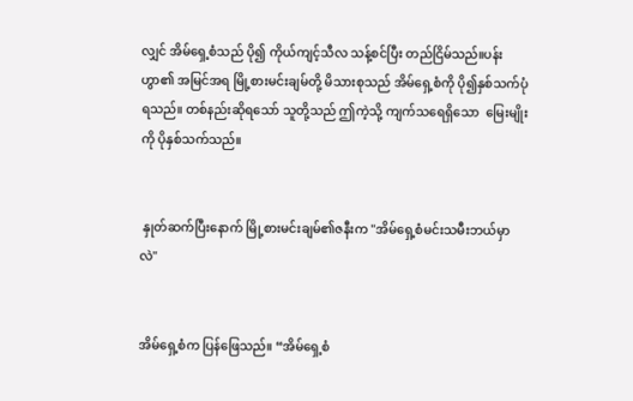လျှင် အိမ်ရှေ့စံသည် ပို၍ ကိုယ်ကျင့်သီလ သန့်စင်ပြီး တည်ငြိမ်သည်။ပန်းဟွာ၏ အမြင်အရ မြို့စားမင်းချမ်တို့ မိသားစုသည် အိမ်ရှေ့စံကို ပို၍နှစ်သက်ပုံရသည်။ တစ်နည်းဆိုရသော် သူတို့သည် ဤကဲ့သို့ ကျက်သရေရှိသော  မြေးမျိုးကို ပိုနှစ်သက်သည်။


 နှုတ်ဆက်ပြီးနောက် မြို့စားမင်းချမ်၏ဇနီးက "အိမ်ရှေ့စံမင်းသမီးဘယ်မှာလဲ"


အိမ်ရှေ့စံက ပြန်ဖြေသည်။ “အိမ်ရှေ့စံ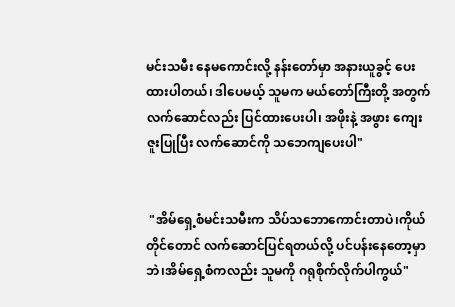မင်းသမီး နေမကောင်းလို့ နန်းတော်မှာ အနားယူခွင့် ပေးထားပါတယ်၊ ဒါပေမယ့် သူမက မယ်တော်ကြီးတို့ အတွက် လက်ဆောင်လည်း ပြင်ထားပေးပါ၊ အဖိုးနဲ့ အဖွား ကျေးဇူးပြုပြီး လက်ဆောင်ကို သဘေကျပေးပါ"


 "အိမ်ရှေ့စံမင်းသမီးက သိပ်သဘောကောင်းတာပဲ၊ကိုယ်တိုင်တောင် လက်ဆောင်ပြင်ရတယ်လို့ ပင်ပန်းနေတော့မှာဘဲ၊အိမ်ရှေ့စံကလည်း သူမကို ဂရုစိုက်လိုက်ပါကွယ်"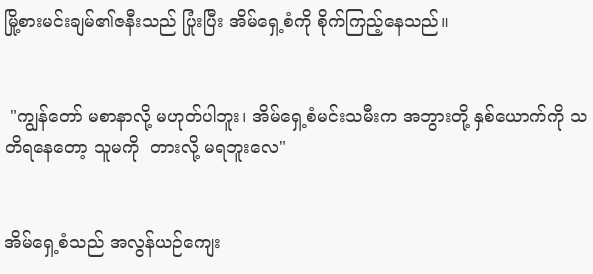မြို့စားမင်းချမ်၏ဇနီးသည် ပြုံးပြီး အိမ်ရှေ့စံကို စိုက်ကြည့်နေသည်။


 "ကျွန်တော် မစာနာလို့ မဟုတ်ပါဘူး၊ အိမ်ရှေ့စံမင်းသမီးက အဘွားတို့ နှစ်ယောက်ကို သတိရနေတော့ သူမကို  တားလို့ မရဘူးလေ"


အိမ်ရှေ့စံသည် အလွန်ယဉ်ကျေး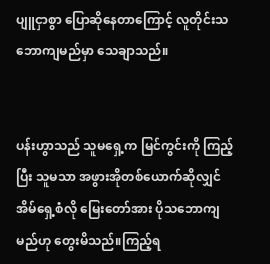ပျူငှာစွာ ပြောဆိုနေ‌တာကြောင့် လူတိုင်းသဘောကျမည်မှာ သေချာသည်။


ပန်းဟွာသည် သူမရှေ့က မြင်ကွင်းကို ကြည့်ပြီး သူမသာ အဖွားအိုတစ်ယောက်ဆိုလျှင် အိမ်ရှေ့စံလို မြေးတော်အား ပိုသဘောကျမည်ဟု တွေးမိသည်။ကြည့်ရ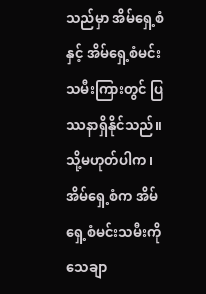သည်မှာ အိမ်ရှေ့စံနှင့် အိမ်ရှေ့စံမင်းသမီးကြားတွင် ပြဿနာရှိနိုင်သည်။သို့မဟုတ်ပါက၊ အိမ်ရှေ့စံက အိမ်ရှေ့စံမင်းသမီးကို သေချာ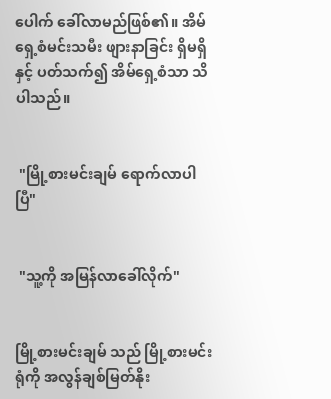ပေါက် ခေါ်လာမည်ဖြစ်၏။ အိမ်ရှေ့စံမင်းသမီး ဖျားနာခြင်း ရှိမရှိ နှင့် ပတ်သက်၍ အိမ်ရှေ့စံသာ သိပါသည်။


 "မြို့စားမင်းချမ် ရောက်လာပါပြီ"


 "သူ့ကို အမြန်လာခေါ်လိုက်"


မြို့စားမင်းချမ် သည် မြို့စားမင်းရုံကို အလွန်ချစ်မြတ်နိုး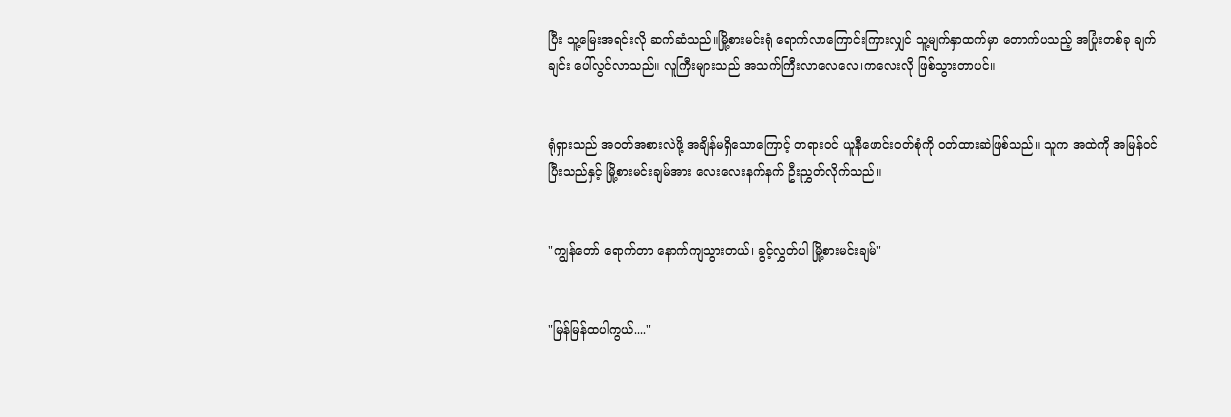ပြီး သူ့မြေးအရင်းလို ဆက်ဆံသည်။မြို့စားမင်းရုံ ရောက်လာကြောင်းကြားလျှင် သူ့မျက်နှာထက်မှာ တောက်ပသည့် အပြုံးတစ်ခု ချက်ချင်း ပေါ်လွင်လာသည်။ လူကြီးများသည် အသက်ကြီးလာလေလေ၊ကလေးလို ဖြစ်သွားတာပင်။


ရုံရှားသည် အဝတ်အစားလဲဖို့ အချိန်မရှိသောကြောင့် တရားဝင် ယူနီဖောင်း၀တ်စုံကို ၀တ်ထားဆဲဖြစ်သည်။ သူက အထဲကို အမြန်ဝင်ပြီးသည်နှင့် မြို့စားမင်းချမ်အား လေးလေးနက်နက် ဦးညွှတ်လိုက်သည်။


"ကျွန်တော် ရောက်တာ နောက်ကျသွားတယ်၊ ခွင့်လွှတ်ပါ မြို့စားမင်းချမ်"


"မြန်မြန်ထပါကွယ်...."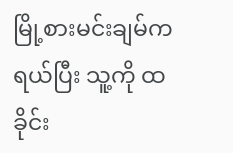မြို့စားမင်းချမ်က ရယ်ပြီး သူ့ကို ထခိုင်း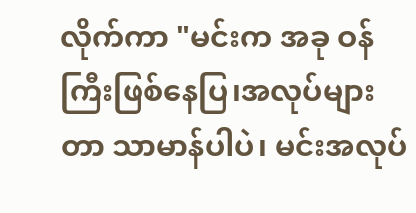လိုက်ကာ "မင်းက အခု ဝန်ကြီးဖြစ်နေပြ၊အလုပ်များတာ သာမာန်ပါပဲ၊ မင်းအလုပ်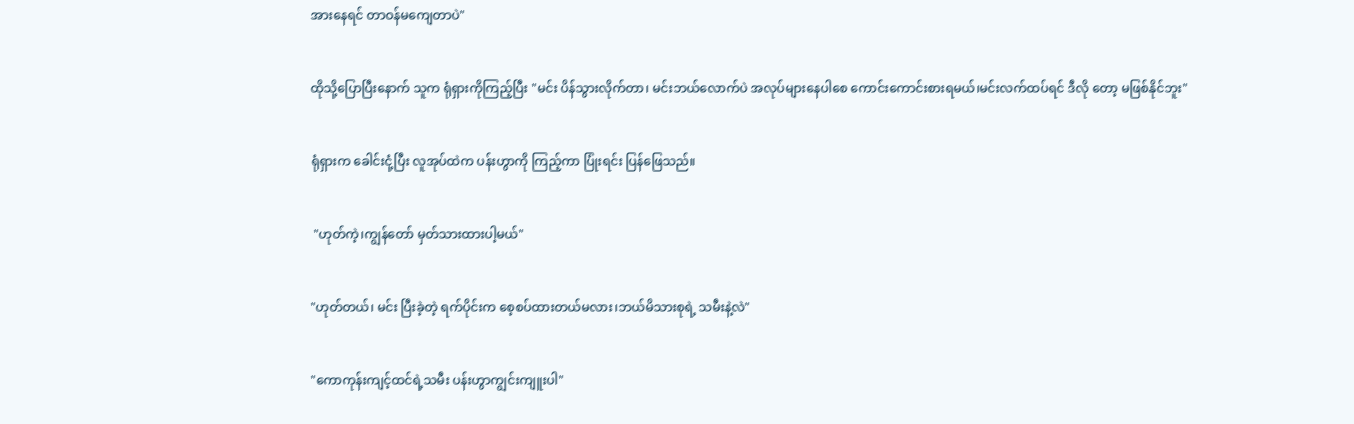အားနေရင် တာဝန်မကျေတာပဲ"


ထိုသို့ပြောပြီးနောက် သူက ရုံရှားကိုကြည့်ပြီး "မင်း ပိန်သွားလိုက်တာ၊ မင်းဘယ်လောက်ပဲ အလုပ်များနေပါစေ ကောင်းကောင်းစားရမယ်၊မင်းလက်ထပ်ရင် ဒီလို တော့ မဖြစ်နိုင်ဘူး"


ရုံရှားက ခေါင်းငုံ့ပြီး လူအုပ်ထဲက ပန်းဟွာကို ကြည့်ကာ ပြုံးရင်း ပြန်ဖြေသည်။


 "ဟုတ်ကဲ့၊ကျွန်တော် မှတ်သားထားပါ့မယ်"


"ဟုတ်တယ်၊ မင်း ပြီးခဲ့တဲ့ ရက်ပိုင်းက စေ့စပ်ထားတယ်မလား၊ဘယ်မိသားစုရဲ့ သမီးနဲ့လဲ"


"ကောကုန်းကျင့်ထင်ရဲ့သမီး ပန်းဟွာကျွင်းကျူးပါ"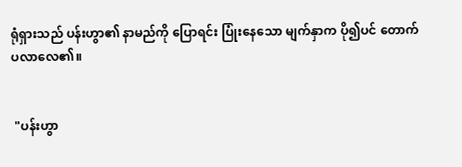ရုံရှားသည် ပန်းဟွာ၏ နာမည်ကို ပြောရင်း ပြုံးနေသော မျက်နှာက ပို၍ပင် တောက်ပ‌လာလေ‌၏။


 "ပန်းဟွာ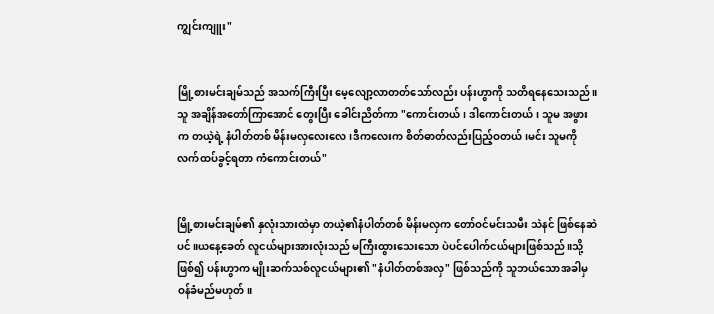ကျွင်းကျူး"


မြို့စားမင်းချမ်သည် အသက်ကြီးပြီး မေ့လျော့လာတတ်သော်လည်း ပန်းဟွာကို သတိရနေသေးသည်။သူ အချိန်အတော်ကြာအောင် တွေးပြီး ခေါင်းညိတ်ကာ "ကောင်းတယ်၊ ဒါကောင်းတယ်၊ သူမ အဖွားက တယဲ့ရဲ့ နံပါတ်တစ် မိန်းမလှလေးလေ၊ဒီကလေးက စိတ်ဓာတ်လည်းပြည့်ဝတယ်၊မင်း သူမကို လက်ထပ်ခွင့်ရတာ ကံကောင်းတယ်"


မြို့စားမင်းချမ်၏ နှလုံးသားထဲမှာ တယဲ့၏နံပါတ်တစ် မိန်းမလှက တော်ဝင်မင်းသမီး သဲနင် ဖြစ်နေဆဲပင်။ယ‌နေ့ခေတ် လူငယ်များအားလုံးသည် မကြီးထွားသေးသော ပဲပင်ပေါက်ငယ်များဖြစ်သည်။သို့ဖြစ်၍ ပန်းဟွာက မျိုးဆက်သစ်လူငယ်များ၏ "နံပါတ်တစ်အလှ" ဖြစ်သည်ကို သူဘယ်သောအခါမှ ဝန်ခံမည်မဟုတ်။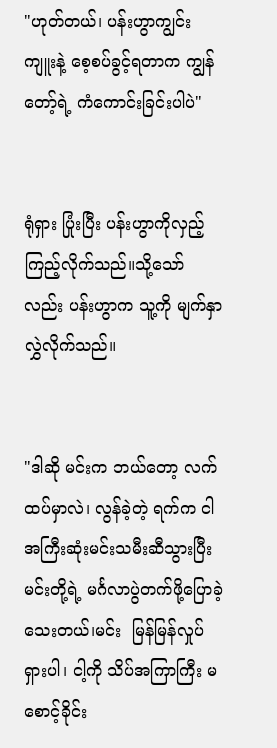"ဟုတ်တယ်၊ ပန်းဟွာကျွင်းကျူးနဲ့ စေ့စပ်ခွင့်ရတာက ကျွန်တော့်ရဲ့ ကံကောင်းခြင်းပါပဲ"


ရုံရှား ပြုံးပြီး ပန်းဟွာကိုလှည့်ကြည့်လိုက်သည်။သို့သော်လည်း ပန်းဟွာက သူ့ကို မျက်နှာလွှဲလိုက်သည်။


"ဒါဆို မင်းက ဘယ်တော့ လက်ထပ်မှာလဲ၊ လွန်ခဲ့တဲ့ ရက်က ငါ အကြီးဆုံးမင်းသမီးဆီသွားပြီး မင်းတို့ရဲ့ မင်္ဂလာပွဲတက်ဖို့ပြောခဲ့သေးတယ်၊မင်း  မြန်မြန်လှုပ်ရှားပါ၊ ငါ့ကို သိပ်အကြာကြီး မစောင့်ခိုင်း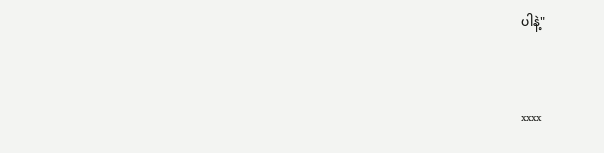ပါနဲ့"


xxxx